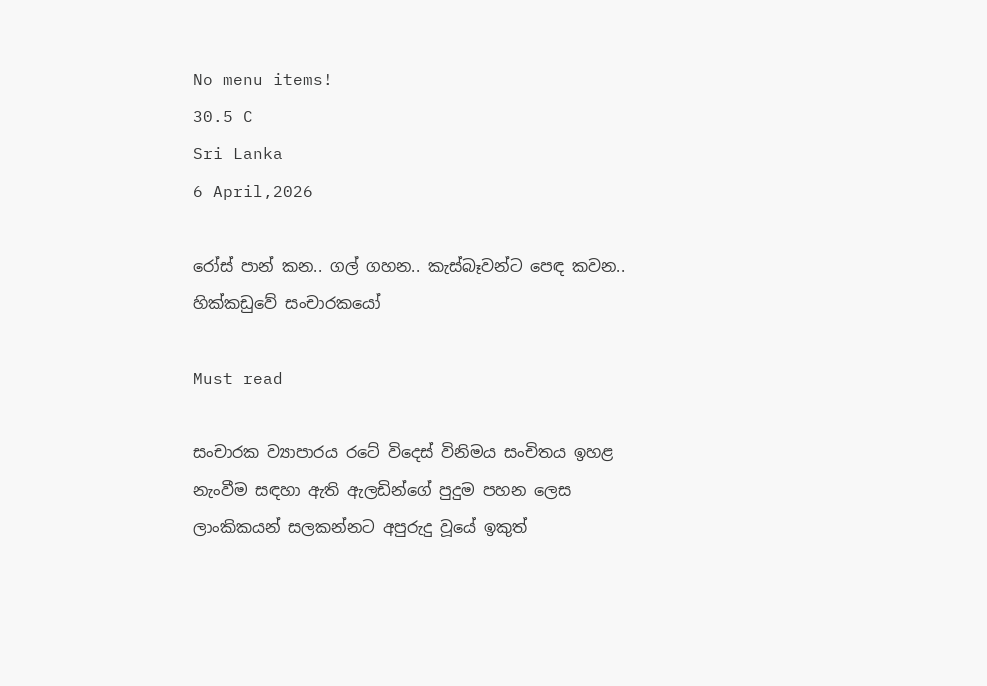No menu items!
30.5 C
Sri Lanka
6 April,2026

රෝස් පාන් කන.. ගල් ගහන.. කැස්බෑවන්ට පෙඳ කවන.. හික්කඩුවේ සංචාරකයෝ

Must read

සංචාරක ව්‍යාපාරය රටේ විදෙස් විනිමය සංචිතය ඉහළ නැංවීම සඳහා ඇති ඇලඩින්ගේ පුදුම පහන ලෙස ලාංකිකයන් සලකන්නට අපුරුදු වූයේ ඉකුත්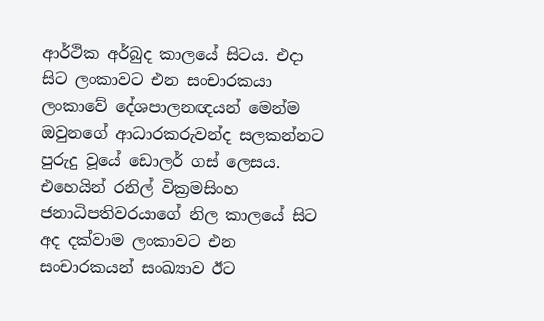ආර්ථික අර්බුද කාලයේ සිටය. එදා සිට ලංකාවට එන සංචාරකයා ලංකාවේ දේශපාලනඥයන් මෙන්ම ඔවුනගේ ආධාරකරුවන්ද සලකන්නට පුරුදු වූයේ ඩොලර් ගස් ලෙසය. එහෙයින් රනිල් වික්‍රමසිංහ ජනාධිපතිවරයාගේ නිල කාලයේ සිට අද දක්වාම ලංකාවට එන සංචාරකයන් සංඛ්‍යාව ඊට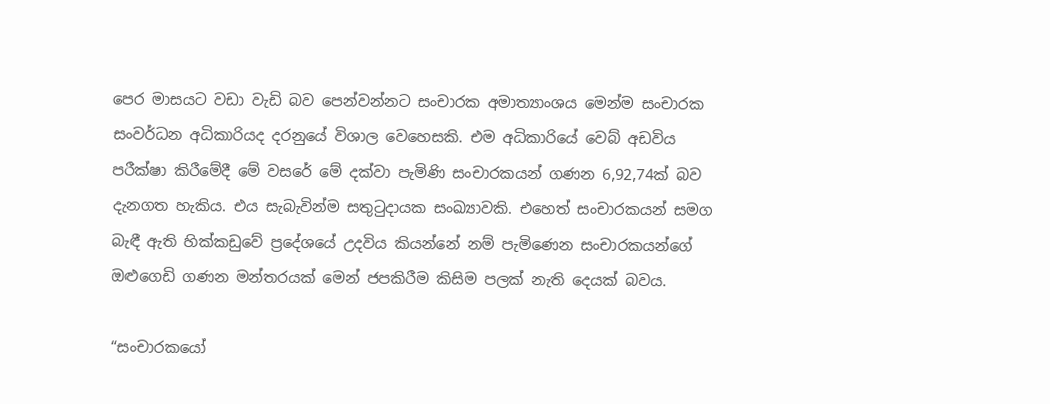පෙර මාසයට වඩා වැඩි බව පෙන්වන්නට සංචාරක අමාත්‍යාංශය මෙන්ම සංචාරක සංවර්ධන අධිකාරියද දරනුයේ විශාල වෙහෙසකි. එම අධිකාරියේ වෙබ් අඩවිය පරීක්ෂා කිරීමේදී මේ වසරේ මේ දක්වා පැමිණි සංචාරකයන් ගණන 6,92,74ක් බව දැනගත හැකිය. එය සැබැවින්ම සතුටුදායක සංඛ්‍යාවකි. එහෙත් සංචාරකයන් සමග බැඳී ඇති හික්කඩුවේ ප්‍රදේශයේ උදවිය කියන්නේ නම් පැමිණෙන සංචාරකයන්ගේ ඔළු‍ගෙඩි ගණන මන්තරයක් මෙන් ජපකිරීම කිසිම පලක් නැති දෙයක් බවය.

“සංචාරකයෝ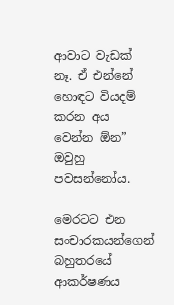ආවාට වැඩක් නෑ. ඒ එන්නේ හොඳට වියදම් කරන අය වෙන්න ඕන” ඔවුහු පවසන්නෝය.

මෙරටට එන සංචාරකයන්ගෙන් බහුතරයේ ආකර්ෂණය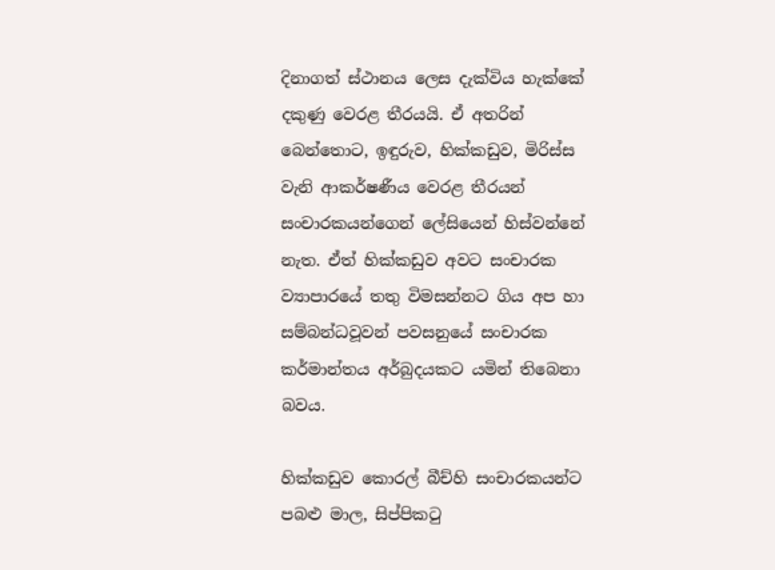දිනාගත් ස්ථානය ලෙස දැක්විය හැක්කේ දකුණු වෙරළ තීරයයි. ඒ අතරින් බෙන්තොට, ඉඳුරුව, හික්කඩුව, මිරිස්ස වැනි ආකර්ෂණීය වෙරළ තීරයන් සංචාරකයන්ගෙන් ලේසියෙන් හිස්වන්නේ නැත. ඒත් හික්කඩුව අවට සංචාරක ව්‍යාපාරයේ තතු විමසන්නට ගිය අප හා සම්බන්ධවූවන් පවසනුයේ සංචාරක කර්මාන්තය අර්බුදයකට යමින් තිබෙනා බවය.

හික්කඩුව කොරල් බීච්හි සංචාරකයන්ට පබළු මාල, සිප්පිකටු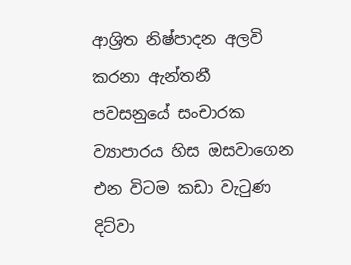ආශ්‍රිත නිෂ්පාදන අලවි කරනා ඇන්තනී පවසනුයේ සංචාරක ව්‍යාපාරය හිස ඔසවාගෙන එන විටම කඩා වැටුණ දිට්වා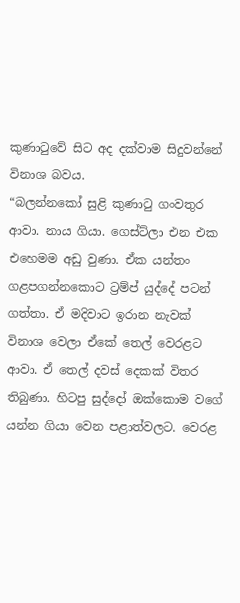කුණාටුවේ සිට අද දක්වාම සිදුවන්නේ විනාශ බවය.
“බලන්නකෝ සුළි කුණාටු ගංවතුර ආවා. නාය ගියා. ගෙස්ට්ලා එන එක එහෙමම අඩු වුණා. ඒක යන්තං ගළපගන්නකොට ට්‍රම්ප් යුද්දේ පටන් ගත්තා. ඒ මදිවාට ඉරාන නැවක් විනාශ වෙලා ඒකේ තෙල් වෙරළට ආවා. ඒ තෙල් දවස් දෙකක් විතර තිබුණා. හිටපු සුද්දෝ ඔක්කොම වගේ යන්න ගියා වෙන පළාත්වලට. වෙරළ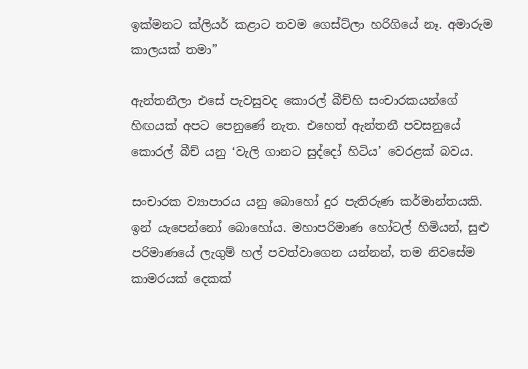ඉක්මනට ක්ලියර් කළාට තවම ගෙස්ට්ලා හරිගියේ නෑ. අමාරුම කාලයක් තමා”

ඇන්තනීලා එසේ පැවසුවද කොරල් බීච්හි සංචාරකයන්ගේ හිඟයක් අපට පෙනුණේ නැත. එහෙත් ඇන්තනී පවසනුයේ කොරල් බීච් යනු ‘වැලි ගානට සුද්දෝ හිටිය’ වෙරළක් බවය.

සංචාරක ව්‍යාපාරය යනු බොහෝ දුර පැතිරුණ කර්මාන්තයකි. ඉන් යැපෙන්නෝ බොහෝය. මහාපරිමාණ හෝටල් හිමියන්, සුළු පරිමාණයේ ලැගුම් හල් පවත්වාගෙන යන්නන්, තම නිවසේම කාමරයක් දෙකක්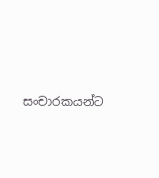සංචාරකයන්ට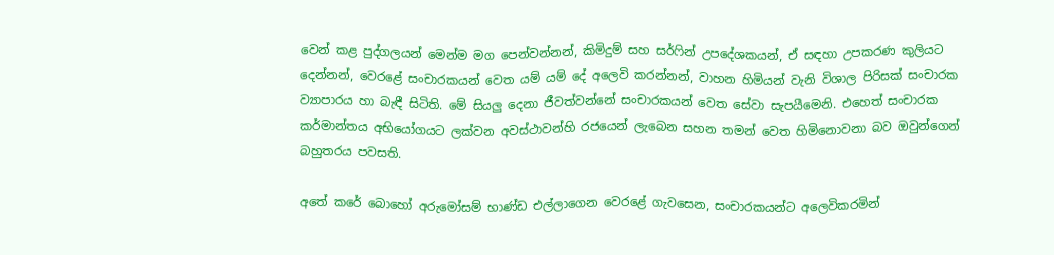වෙන් කළ පුද්ගලයන් මෙන්ම මග පෙන්වන්නන්, කිමිදුම් සහ සර්ෆින් උපදේශකයන්, ඒ සඳහා උපකරණ කුලියට දෙන්නන්, වෙරළේ සංචාරකයන් වෙත යම් යම් දේ අලෙවි කරන්නන්, වාහන හිමියන් වැනි විශාල පිරිසක් සංචාරක ව්‍යාපාරය හා බැඳී සිටිති. මේ සියලු දෙනා ජීවත්වන්නේ සංචාරකයන් වෙත සේවා සැපයීමෙනි. එහෙත් සංචාරක කර්මාන්තය අභියෝගයට ලක්වන අවස්ථාවන්හි රජයෙන් ලැබෙන සහන තමන් වෙත හිමිනොවනා බව ඔවුන්ගෙන් බහුතරය පවසති.

අතේ කරේ බොහෝ අරුමෝසම් භාණ්ඩ එල්ලාගෙන වෙරළේ ගැවසෙන, සංචාරකයන්ට අලෙවිකරමින්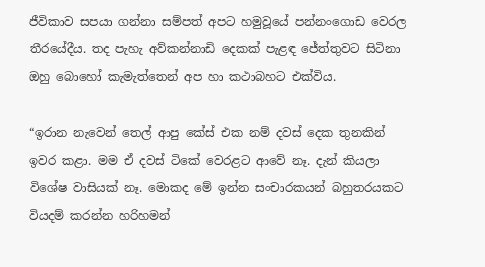ජීවිකාව සපයා ගන්නා සම්පත් අපට හමුවූයේ පන්නංගොඩ වෙරල තීරයේදීය. තද පැහැ අව්කන්නාඩි දෙකක් පැළඳ ජේත්තුවට සිටිනා ඔහු බොහෝ කැමැත්තෙන් අප හා කථාබහට එක්විය.

“ඉරාන නැවෙන් තෙල් ආපු කේස් එක නම් දවස් දෙක තුනකින් ඉවර කළා. මම ඒ දවස් ටිකේ වෙරළට ආවේ නෑ. දැන් කියලා විශේෂ වාසියක් නෑ. මොකද මේ ඉන්න සංචාරකයන් බහුතරයකට වියදම් කරන්න හරිහමන්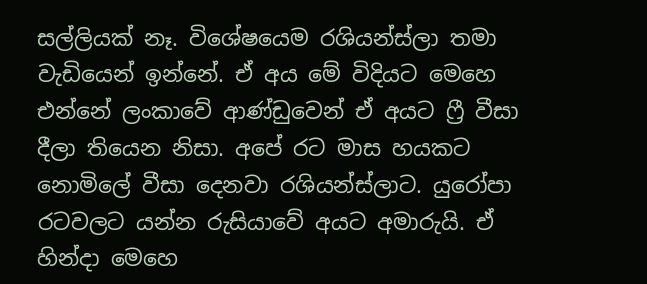සල්ලියක් නෑ. විශේෂයෙම රශියන්ස්ලා තමා වැඩියෙන් ඉන්නේ. ඒ අය මේ විදියට මෙහෙ එන්නේ ලංකාවේ ආණ්ඩුවෙන් ඒ අයට ෆ්‍රී වීසා දීලා තියෙන නිසා. අපේ රට මාස හයකට නොමිලේ වීසා දෙනවා රශියන්ස්ලාට. යුරෝපා රටවලට යන්න රුසියාවේ අයට අමාරුයි. ඒ හින්දා මෙහෙ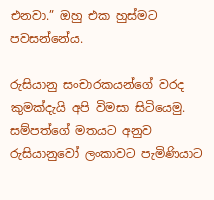එනවා.” ඔහු එක හුස්මට පවසන්නේය.

රුසියානු සංචාරකයන්ගේ වරද කුමක්දැයි අපි විමසා සිටියෙමු. සම්පත්ගේ මතයට අනුව රුසියානුවෝ ලංකාවට පැමිණියාට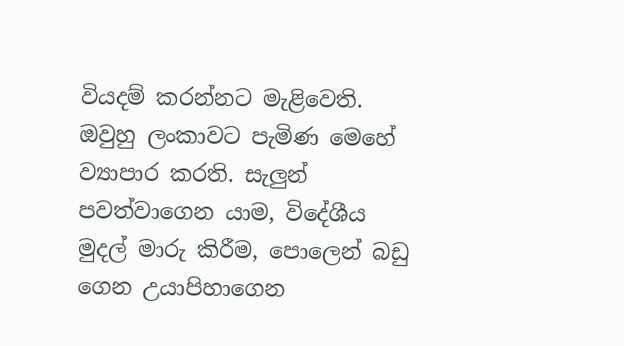වියදම් කරන්නට මැළිවෙති. ඔවුහු ලංකාවට පැමිණ මෙහේ ව්‍යාපාර කරති. සැලු‍න් පවත්වාගෙන යාම, විදේශීය මුදල් මාරු කිරීම, පොලෙන් බඩු ගෙන උයාපිහාගෙන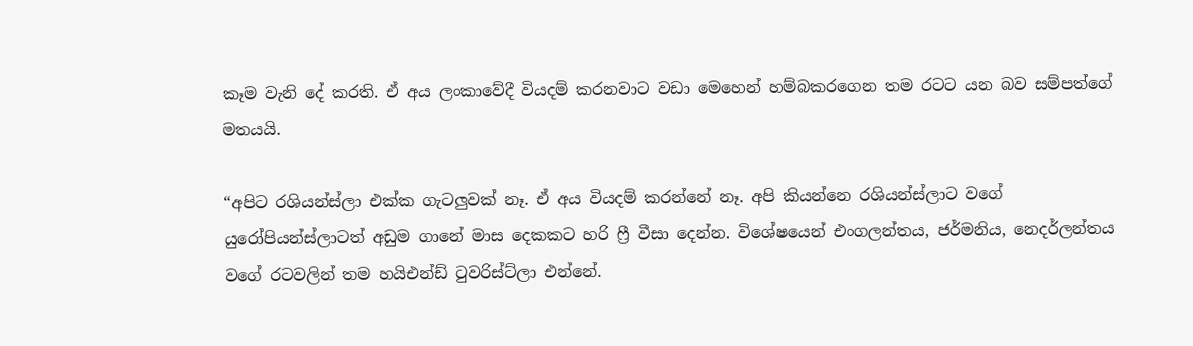කෑම වැනි දේ කරති. ඒ අය ලංකාවේදී වියදම් කරනවාට වඩා මෙහෙන් හම්බකරගෙන තම රටට යන බව සම්පත්ගේ මතයයි.

“අපිට රශියන්ස්ලා එක්ක ගැටලුවක් නෑ. ඒ අය වියදම් කරන්නේ නෑ. අපි කියන්නෙ රශියන්ස්ලාට වගේ යුරෝපියන්ස්ලාටත් අඩුම ගානේ මාස දෙකකට හරි ෆ්‍රී වීසා දෙන්න. විශේෂයෙන් එංගලන්තය, ජර්මනිය, නෙදර්ලන්තය වගේ රටවලින් තම හයිඑන්ඩ් ටුවරිස්‍ට්ලා එන්නේ.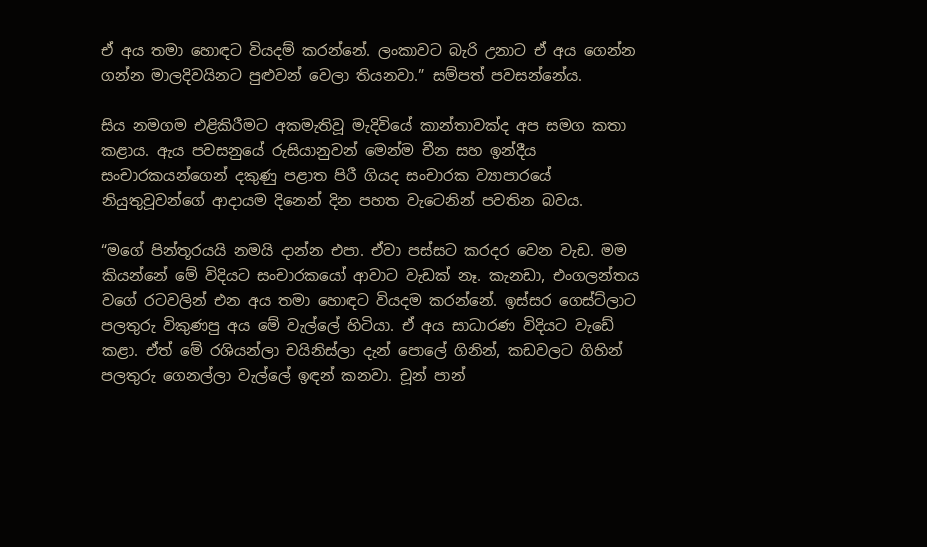ඒ අය තමා හොඳට වියදම් කරන්නේ. ලංකාවට බැරි උනාට ඒ අය ගෙන්න ගන්න මාලදිවයිනට පුළුවන් වෙලා තියනවා.” සම්පත් පවසන්නේය.

සිය නමගම එළිකිරීමට අකමැතිවූ මැදිවියේ කාන්තාවක්ද අප සමග කතා කළාය. ඇය පවසනුයේ රුසියානුවන් මෙන්ම චීන සහ ඉන්දීය සංචාරකයන්ගෙන් දකුණු පළාත පිරී ගියද සංචාරක ව්‍යාපාරයේ නියුතුවූවන්ගේ ආදායම දිනෙන් දින පහත වැටෙනින් පවතින බවය.

“මගේ පින්තූරයයි නමයි දාන්න එපා. ඒවා පස්සට කරදර වෙන වැඩ. මම කියන්නේ මේ විදියට සංචාරකයෝ ආවාට වැඩක් නෑ. කැනඩා, එංගලන්තය වගේ රටවලින් එන අය තමා හොඳට වියදම කරන්නේ. ඉස්සර ගෙස්ට්ලාට පලතුරු විකුණපු අය මේ වැල්ලේ හිටියා. ඒ අය සාධාරණ විදියට වැඩේ කළා. ඒත් මේ රශියන්ලා චයිනිස්ලා දැන් පොලේ ගිනින්, කඩවලට ගිහින් පලතුරු ගෙනල්ලා වැල්ලේ ඉඳන් කනවා. චූන් පාන්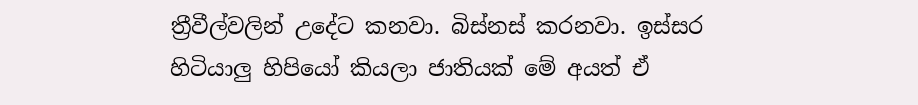ත්‍රීවීල්වලින් උදේට කනවා. බිස්නස් කරනවා. ඉස්සර හිටියාලු‍ හිපියෝ කියලා ජාතියක් මේ අයත් ඒ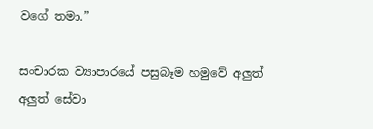වගේ තමා.”

සංචාරක ව්‍යාපාරයේ පසුබෑම හමුවේ අලුත් අලුත් සේවා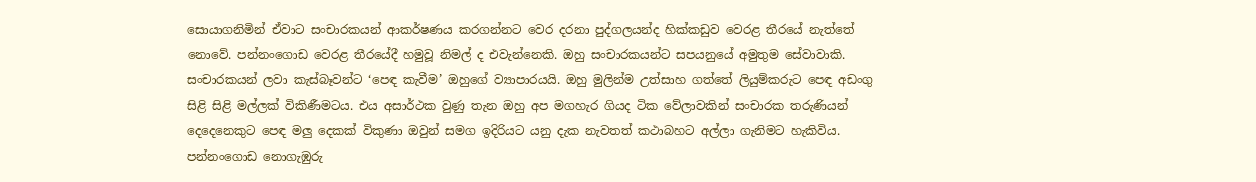සොයාගනිමින් ඒවාට සංචාරකයන් ආකර්ෂණය කරගන්නට වෙර දරනා පුද්ගලයන්ද හික්කඩුව වෙරළ තීරයේ නැත්තේ නොවේ. පන්නංගොඩ වෙරළ තීරයේදී හමුවූ නිමල් ද එවැන්නෙකි. ඔහු සංචාරකයන්ට සපයනුයේ අමුතුම සේවාවාකි. සංචාරකයන් ලවා කැස්බෑවන්ට ‘පෙඳ කැවීම’ ඔහුගේ ව්‍යාපාරයයි. ඔහු මුලින්ම උත්සාහ ගත්තේ ලියුම්කරුට පෙඳ අඩංගු සිළි සිළි මල්ලක් විකිණීමටය. එය අසාර්ථක වුණු තැන ඔහු අප මගහැර ගියද ටික වේලාවකින් සංචාරක තරුණියන් දෙදෙනෙකුට පෙඳ මලු දෙකක් විකුණා ඔවුන් සමග ඉදිරියට යනු දැක නැවතත් කථාබහට අල්ලා ගැනිමට හැකිවිය. පන්නංගොඩ නොගැඹුරු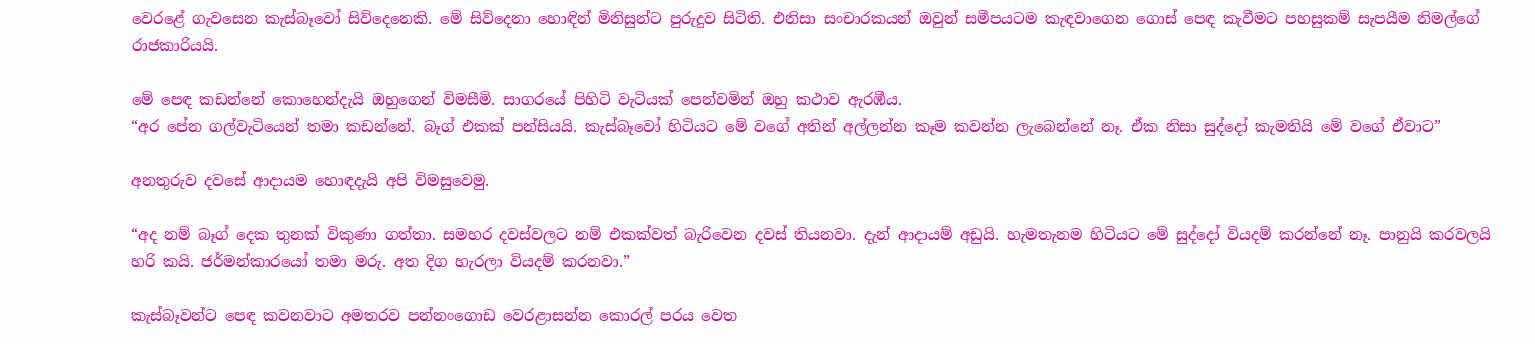වෙරළේ ගැවසෙන කැස්බෑවෝ සිව්දෙනෙකි. මේ සිව්දෙනා හොඳින් මිනිසුන්ට පුරුදුව සිටිති. එනිසා සංචාරකයන් ඔවුන් සමීපයටම කැඳවාගෙන ගොස් පෙඳ කැවීමට පහසුකම් සැපයීම නිමල්ගේ රාජකාරියයි.

මේ පෙඳ කඩන්නේ කොහෙන්දැයි ඔහුගෙන් විමසීමි. සාගරයේ පිහිටි වැටියක් පෙන්වමින් ඔහු කථාව ඇරඹීය.
“අර පේන ගල්වැටියෙන් තමා කඩන්නේ. බෑග් එකක් පන්සියයි. කැස්බෑවෝ හිටියට මේ වගේ අතින් අල්ලන්න කෑම කවන්න ලැබෙන්නේ නෑ. ඒක නිසා සුද්දෝ කැමතියි මේ වගේ ඒවාට”

අනතුරුව දවසේ ආදායම හොඳදැයි අපි විමසුවෙමු.

“අද නම් බෑග් දෙක තුනක් විකුණා ගත්තා. සමහර දවස්වලට නම් එකක්වත් බැරිවෙන දවස් තියනවා. දැන් ආදායම් අඩුයි. හැමතැනම හිටියට මේ සුද්දෝ වියදම් කරන්නේ නෑ. පානුයි කරවලයි හරි කයි. ජර්මන්කාරයෝ තමා මරු. අත දිග හැරලා වියදම් කරනවා.”

කැස්බෑවන්ට පෙඳ කවනවාට අමතරව පන්නංගොඩ වෙරළාසන්න කොරල් පරය වෙත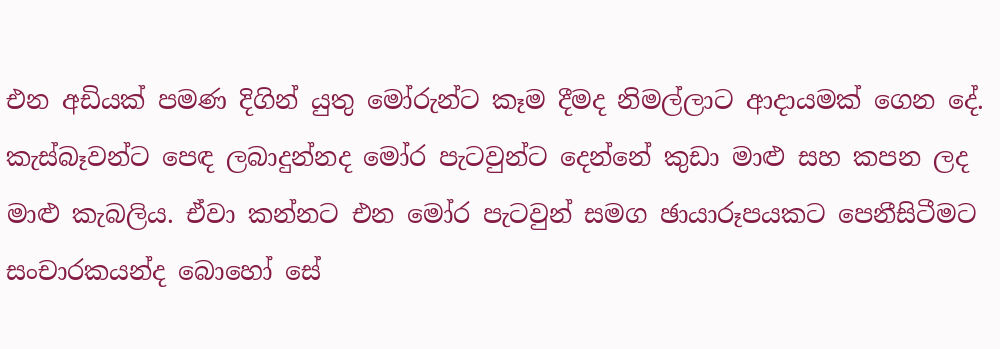එන අඩි‍යක් පමණ දිගින් යුතු මෝරුන්ට කෑම දීමද නිමල්ලාට ආදායමක් ගෙන දේ. කැස්බෑවන්ට පෙඳ ලබාදුන්නද මෝර පැටවුන්ට දෙන්නේ කුඩා මාළු සහ කපන ලද මාළු කැබලිය. ඒවා කන්නට එන මෝර පැටවුන් සමග ඡායාරූපයකට පෙනීසිටීමට සංචාරකයන්ද බොහෝ සේ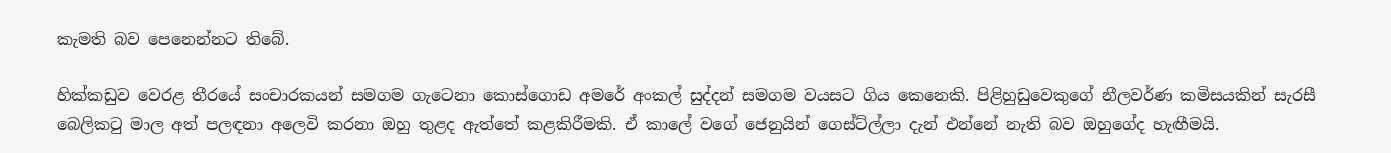කැමති බව පෙනෙන්නට තිබේ.

හික්කඩුව වෙරළ තීරයේ සංචාරකයන් සමගම ගැටෙනා කොස්ගොඩ අමරේ අංකල් සුද්දන් සමගම වයසට ගිය කෙනෙකි. පිළිහුඩුවෙකුගේ නීලවර්ණ කමිසයකින් සැරසී බෙලිකටු මාල අත් පලඳනා අලෙවි කරනා ඔහු තුළද ඇත්තේ කළකිරීමකි. ඒ කාලේ වගේ ජෙනුයින් ගෙස්ට්ල්ලා දැන් එන්නේ නැති බව ඔහුගේද හැඟීමයි.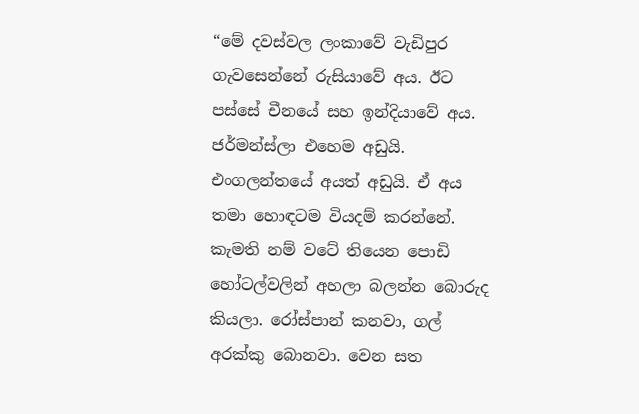“මේ දවස්වල ලංකාවේ වැඩිපුර ගැවසෙන්නේ රුසියාවේ අය. ඊට පස්සේ චීනයේ සහ ඉන්දියාවේ අය. ජර්මන්ස්ලා එහෙම අඩුයි. එංගලන්තයේ අයත් අඩුයි. ඒ අය තමා හොඳටම වියදම් කරන්නේ. කැමති නම් වටේ තියෙන පොඩි හෝටල්වලින් අහලා බලන්න බොරුද කියලා. රෝස්පාන් කනවා, ගල් අරක්කු බොනවා. වෙන සත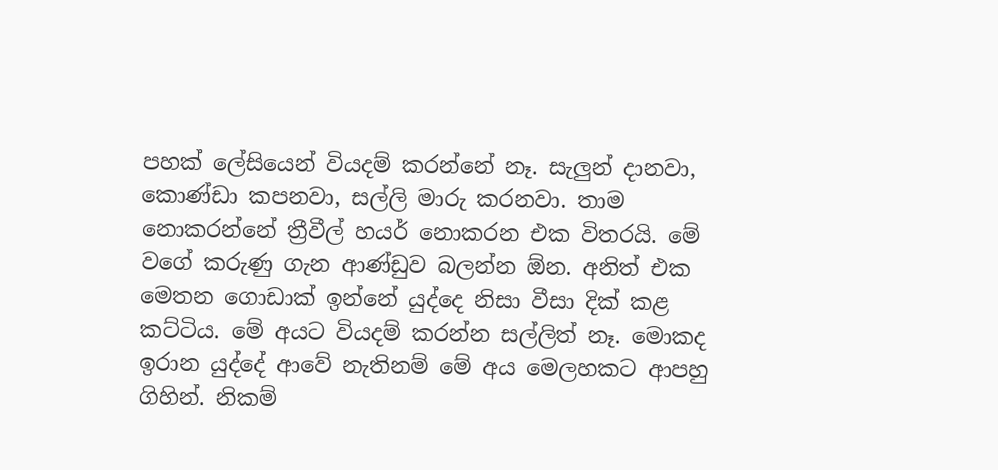පහක් ලේසියෙන් වියදම් කරන්නේ නෑ. සැලු‍න් දානවා, කොණ්ඩා කපනවා, සල්ලි මාරු කරනවා. තාම නොකරන්නේ ත්‍රීවීල් හයර් නොකරන එක විතරයි. මේ වගේ කරුණු ගැන ආණ්ඩුව බලන්න ඕන. අනිත් එක මෙතන ගොඩාක් ඉන්නේ යුද්දෙ නිසා වීසා දික් කළ කට්ටිය. මේ අයට වියදම් කරන්න සල්ලිත් නෑ. මොකද ඉරාන යුද්දේ ආවේ නැතිනම් මේ අය මෙලහකට ආපහු ගිහින්. නිකම්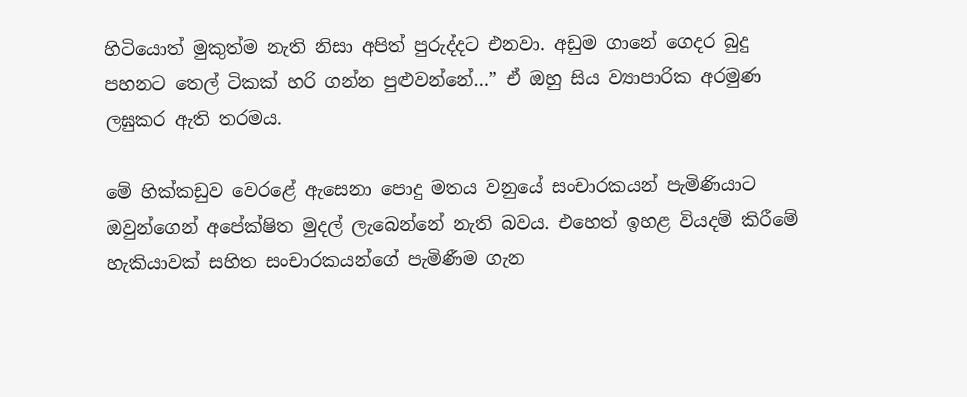හිටියොත් මුකුත්ම නැති නිසා අපිත් පුරුද්දට එනවා. අඩුම ගානේ ගෙදර බුදු පහනට තෙල් ටිකක් හරි ගන්න පුළුවන්නේ…” ඒ ඔහු සිය ව්‍යාපාරික අරමුණ ලඝුකර ඇති තරමය.

මේ හික්කඩුව වෙරළේ ඇසෙනා පොදු මතය වනුයේ සංචාරකයන් පැමිණියාට ඔවුන්ගෙන් අපේක්ෂිත මුදල් ලැබෙන්නේ නැති බවය. එහෙත් ඉහළ වියදම් කිරීමේ හැකියාවක් සහිත සංචාරකයන්ගේ පැමිණීම ගැන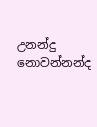උනන්දු නොවන්නන්ද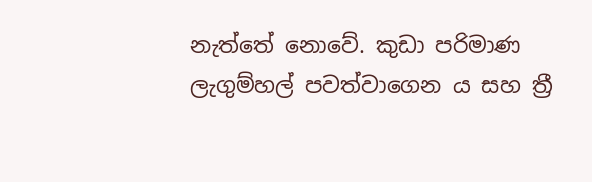නැත්තේ නොවේ. කුඩා පරිමාණ ලැගුම්හල් පවත්වාගෙන ය සහ ත්‍රී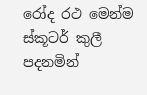රෝද රථ මෙන්ම ස්කූටර් කුලී පදනමින්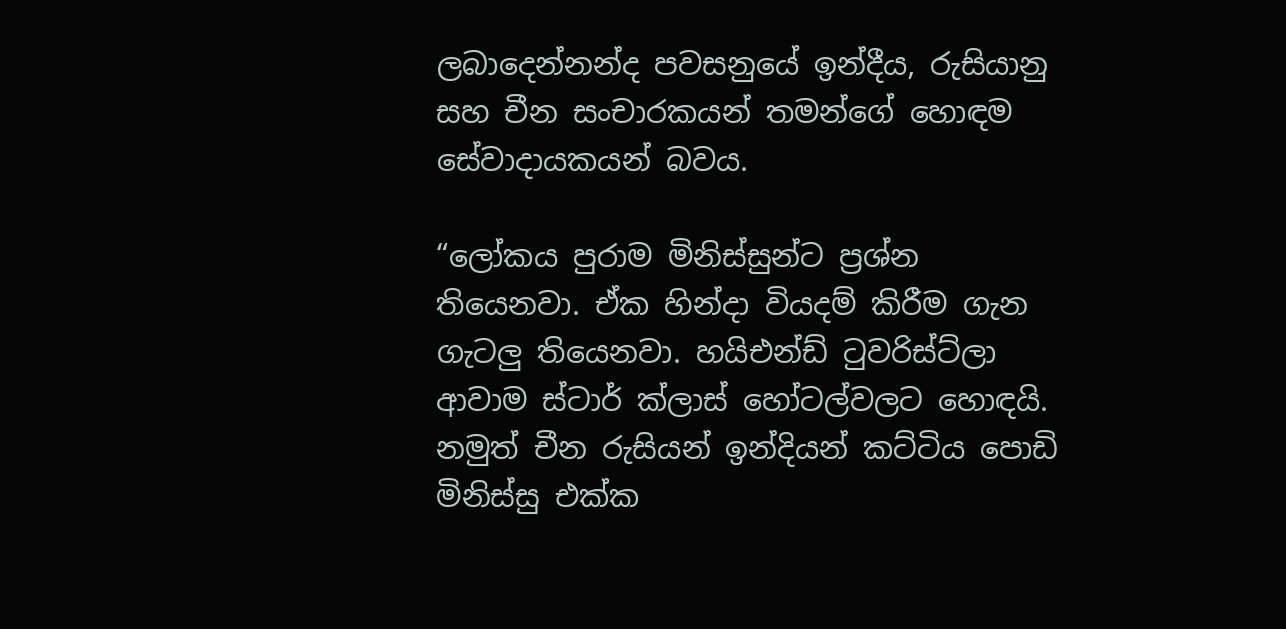ලබාදෙන්නන්ද පවසනුයේ ඉන්දීය, රුසියානු සහ චීන සංචාරකයන් තමන්ගේ හොඳම සේවාදායකයන් බවය.

“ලෝකය පුරාම මිනිස්සුන්ට ප්‍රශ්න තියෙනවා. ඒක හින්දා වියදම් කිරීම ගැන ගැටලු තියෙනවා. හයිඑන්ඩ් ටුවරිස්ට්ලා ආවාම ස්ටාර් ක්ලාස් හෝටල්වලට හොඳයි. නමුත් චීන රුසියන් ඉන්දියන් කට්ටිය පොඩි මිනිස්සු එක්ක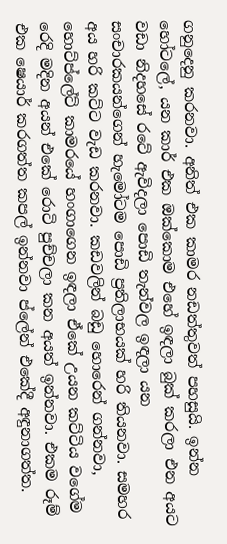ගනුදෙනු කරනවා. අනිත් එක කාමර නඩත්තුවත් පහසුයි. ඉන්න හෝටලේ, යන කාර් එක ඔක්කොම එහේ ඉඳලා බුක් කරලා එන අයට වඩා නිදහසේ රටේ ඇවිදලා පොඩි තැන්වල ඉඳලා යන සංචාරකයන්ගෙන් හැමෝටම පොඩි ප්‍රතිලාභයක් හරි තියනවා. සමහර අය හරි කට්ට වැඩ කරනවා. කඩවලින් බඩු හොරෙන් ගන්නවා, හොට්ප්ලේට් කාමරයේ හංගාගෙන ඉඳලා ඒකේ උයන කට්ටිය වගේම රෙදි මදින අයන් එකේ රොටි පුච්චලා කන අයත් ඉන්නවා. එකම රූම් එක ෂෙයාර් කරගත්ත කපල් ඉන්නවා ප්ලේන් එකේදී අඳුනාගත්ත.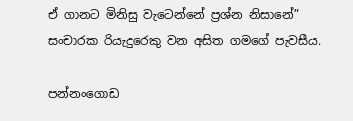ඒ ගානට මිනිසු වැටෙන්නේ ප්‍රශ්න නිසානේ” සංචාරක රියැදුරෙකු වන අසිත ගමගේ පැවසීය.

පන්නංගොඩ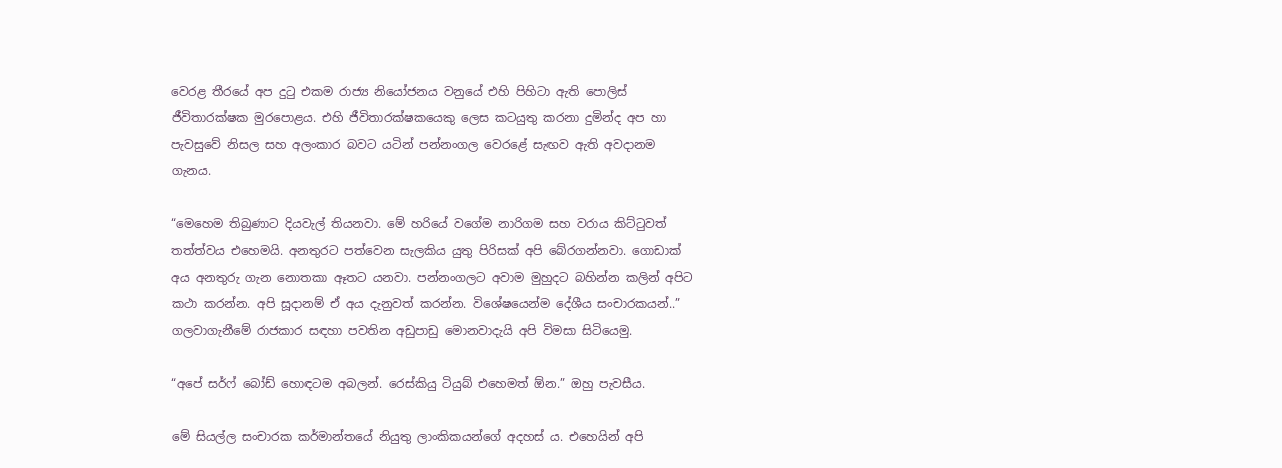වෙරළ තීරයේ අප දුටු එකම රාජ්‍ය නියෝජනය වනුයේ එහි පිහිටා ඇති පොලිස් ජීවිතාරක්ෂක මුරපොළය. එහි ජීවිතාරක්ෂකයෙකු ලෙස කටයුතු කරනා දුමින්ද අප හා පැවසුවේ නිසල සහ අලංකාර බවට යටින් පන්නංගල වෙරළේ සැඟව ඇති අවදානම ගැනය.

“මෙහෙම තිබුණාට දියවැල් තියනවා. මේ හරියේ වගේම නාරිගම සහ වරාය කිට්ටුවත් තත්ත්වය එහෙමයි. අනතුරට පත්වෙන සැලකිය යුතු පිරිසක් අපි බේරගන්නවා. ගොඩාක් අය අනතුරු ගැන නොතකා ඈතට යනවා. පන්නංගලට අවාම මුහුදට බහින්න කලින් අපිට කථා කරන්න. අපි සූදානම් ඒ අය දැනුවත් කරන්න. විශේෂයෙන්ම දේශීය සංචාරකයන්..”
ගලවාගැනීමේ රාජකාර සඳහා පවතින අඩුපාඩු මොනවාදැයි අපි විමසා සිටියෙමු.

“අපේ සර්ෆ් බෝඩ් හොඳටම අබලන්. රෙස්කියු ටියුබ් එහෙමත් ඕන.” ඔහු පැවසීය.

මේ සියල්ල සංචාරක කර්මාන්තයේ නියුතු ලාංකිකයන්ගේ අදහස් ය. එහෙයින් අපි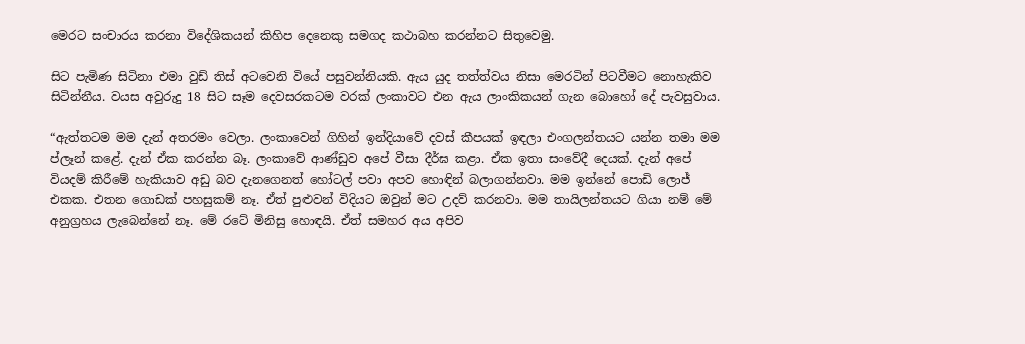මෙරට සංචාරය කරනා විදේශිකයන් කිහිප දෙනෙකු සමගද කථාබහ කරන්නට සිතුවෙමු.

සිට පැමිණ සිටිනා එමා වුඩ් තිස් අටවෙනි වියේ පසුවන්නියකි. ඇය යුද තත්ත්වය නිසා මෙරටින් පිටවීමට නොහැකිව සිටින්නීය. වයස අවුරුදු 18 සිට සෑම දෙවසරකටම වරක් ලංකාවට එන ඇය ලාංකිකයන් ගැන බොහෝ දේ පැවසුවාය.

“ඇත්තටම මම දැන් අතරමං වෙලා. ලංකාවෙන් ගිහින් ඉන්දියාවේ දවස් කීපයක් ඉඳලා එංගලන්තයට යන්න තමා මම ප්ලෑන් කළේ. දැන් ඒක කරන්න බෑ. ලංකාවේ ආණ්ඩුව අපේ වීසා දීර්ඝ කළා. ඒක ඉතා සංවේදී දෙයක්. දැන් අපේ වියදම් කිරීමේ හැකියාව අඩු බව දැනගෙනත් හෝටල් පවා අපව හොඳින් බලාගන්නවා. මම ඉන්නේ පොඩි ලොජ් එකක. එතන ගොඩක් පහසුකම් නෑ. ඒත් පුළුවන් විදියට ඔවුන් මට උදව් කරනවා. මම තායිලන්තයට ගියා නම් මේ අනුග්‍රහය ලැබෙන්නේ නෑ. මේ රටේ මිනිසු හොඳයි. ඒත් සමහර අය අපිව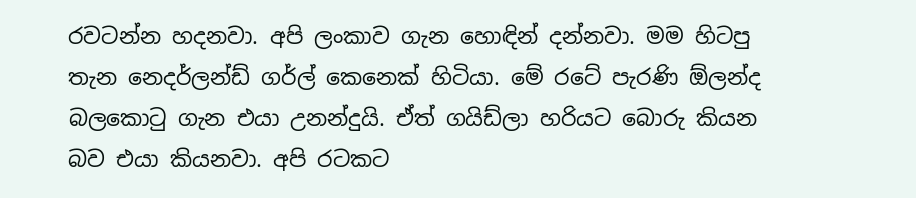රවටන්න හදනවා. අපි ලංකාව ගැන හොඳින් දන්නවා. මම හිටපු තැන නෙදර්ලන්ඩ් ගර්ල් කෙනෙක් හිටියා. මේ රටේ පැරණි ඕලන්ද බලකොටු ගැන එයා උනන්දුයි. ඒත් ගයිඩ්ලා හරියට බොරු කියන බව එයා කියනවා. අපි රටකට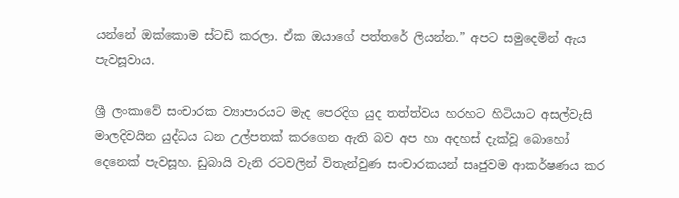යන්නේ ඔක්කොම ස්ටඩි කරලා. ඒක ඔයාගේ පත්තරේ ලියන්න.” අපට සමුදෙමින් ඇය පැවසූවාය.

ශ්‍රී ලංකාවේ සංචාරක ව්‍යාපාරයට මැද පෙරදිග යුද තත්ත්වය හරහට හිටියාට අසල්වැසි මාලදිවයින යුද්ධය ධන උල්පතක් කරගෙන ඇති බව අප හා අදහස් දැක්වූ බොහෝ දෙනෙක් පැවසූහ. ඩුබායි වැනි රටවලින් විතැන්වුණ සංචාරකයන් සෘජුවම ආකර්ෂණය කර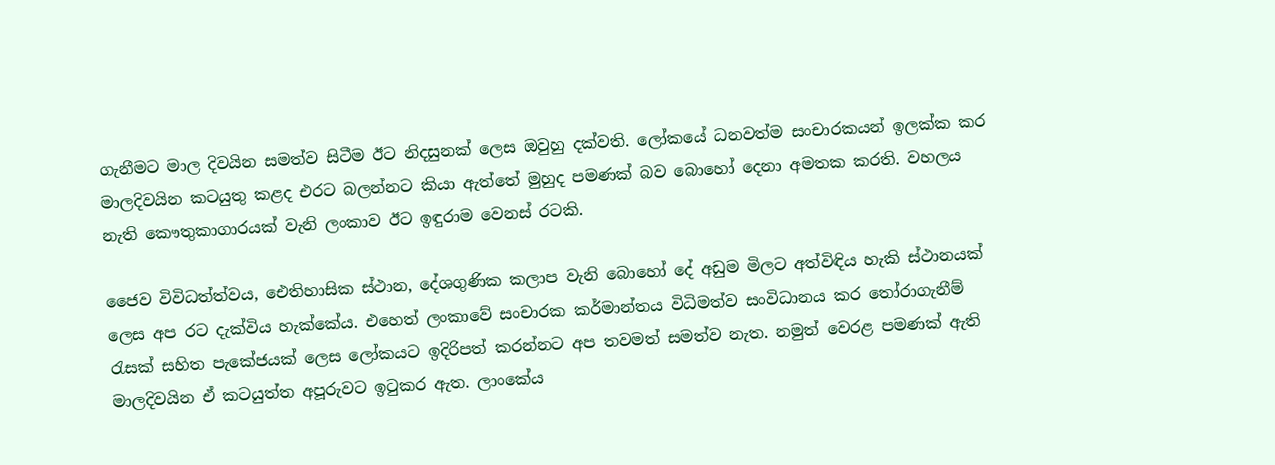ගැනීමට මාල දිවයින සමත්ව සිටීම ඊට නිදසුනක් ලෙස ඔවුහු දක්වති. ලෝකයේ ධනවත්ම සංචාරකයන් ඉලක්ක කර මාලදිවයින කටයුතු කළද එරට බලන්නට කියා ඇත්තේ මුහුද පමණක් බව බොහෝ දෙනා අමතක කරති. වහලය නැති කෞතුකාගාරයක් වැනි ලංකාව ඊට ඉඳුරාම වෙනස් රටකි.

ජෛව විවිධත්ත්වය, ඓතිහාසික ස්ථාන, දේශගුණික කලාප වැනි බොහෝ දේ අඩුම මිලට අත්විඳිය හැකි ස්ථානයක් ලෙස අප රට දැක්විය හැක්කේය. එහෙත් ලංකාවේ සංචාරක කර්මාන්තය විධිමත්ව සංවිධානය කර තෝරාගැනීම් රැසක් සහිත පැකේජයක් ලෙස ලෝකයට ඉදිරිපත් කරන්නට අප තවමත් සමත්ව නැත. නමුත් වෙරළ පමණක් ඇති මාලදිවයින ඒ කටයුත්ත අපූරුවට ඉටුකර ඇත. ලාංකේය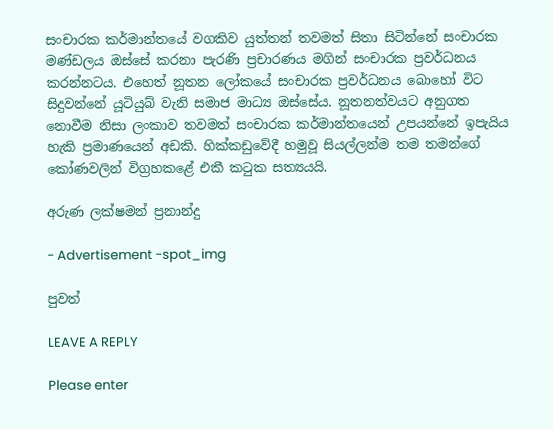සංචාරක කර්මාන්තයේ වගකිව යුත්තන් තවමත් සිතා සිටින්නේ සංචාරක මණ්ඩලය ඔස්සේ කරනා පැරණි ප්‍රචාරණය මගින් සංචාරක ප්‍රවර්ධනය කරන්නටය. එහෙත් නූතන ලෝකයේ සංචාරක ප්‍රවර්ධනය බොහෝ විට සිදුවන්නේ යූටියුබ් වැනි සමාජ මාධ්‍ය ඔස්සේය. නූතනත්වයට අනුගත නොවීම නිසා ලංකාව තවමත් සංචාරක කර්මාන්තයෙන් උපයන්නේ ඉපැයිය හැකි ප්‍රමාණයෙන් අඩකි. හික්කඩුවේදී හමුවූ සියල්ලන්ම තම තමන්ගේ කෝණවලින් විග්‍රහකළේ එකී කටුක සත්‍යයයි.

අරුණ ලක්ෂමන් ප්‍රනාන්දු

- Advertisement -spot_img

පුවත්

LEAVE A REPLY

Please enter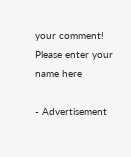your comment!
Please enter your name here

- Advertisement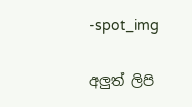-spot_img

අලුත් ලිපි